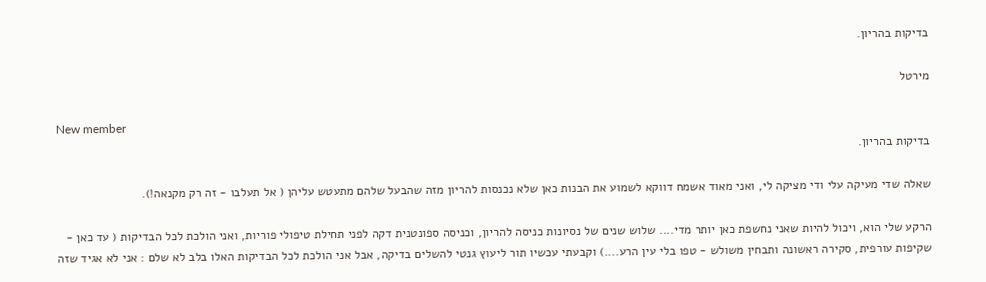בדיקות בהריון.

מירטל

New member
בדיקות בהריון.

שאלה שדי מעיקה עלי ודי מציקה לי, ואני מאוד אשמח דווקא לשמוע את הבנות כאן שלא נכנסות להריון מזה שהבעל שלהם מתעטש עליהן ( אל תעלבו - זה רק מקנאה!).

הרקע שלי הוא, ויכול להיות שאני נחשפת כאן יותר מדי.... שלוש שנים של נסיונות כניסה להריון, וכניסה ספונטנית דקה לפני תחילת טיפולי פוריות, ואני הולכת לכל הבדיקות ( עד כאן - שקיפות עורפית, סקירה ראשונה ותבחין משולש - טפו בלי עין הרע....) וקבעתי עכשיו תור ליעוץ גנטי להשלים בדיקה, אבל אני הולכת לכל הבדיקות האלו בלב לא שלם : אני לא אגיד שזה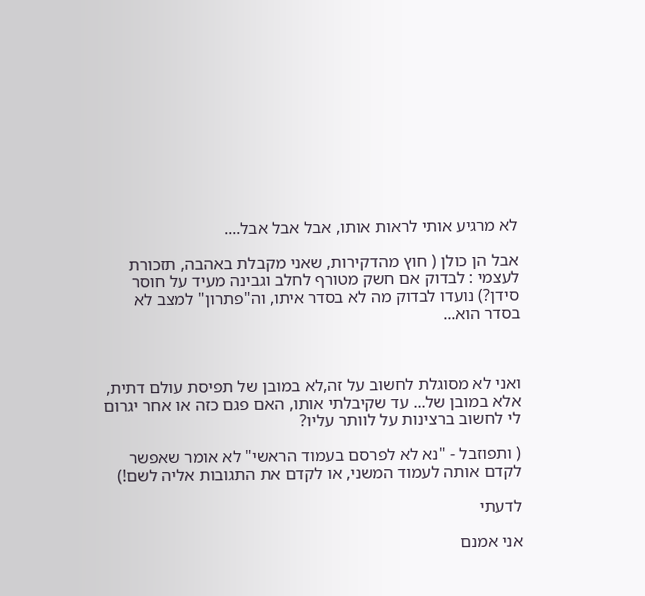לא מרגיע אותי לראות אותו, אבל אבל אבל....

אבל הן כולן ( חוץ מהדקירות, שאני מקבלת באהבה, תזכורת לעצמי : לבדוק אם חשק מטורף לחלב וגבינה מעיד על חוסר סידן?) נועדו לבדוק מה לא בסדר איתו, וה"פתרון" למצב לא בסדר הוא...



ואני לא מסוגלת לחשוב על זה,לא במובן של תפיסת עולם דתית, אלא במובן של... עד שקיבלתי אותו, האם פגם כזה או אחר יגרום לי לחשוב ברצינות על לוותר עליו?

( ותפוזבל - "נא לא לפרסם בעמוד הראשי" לא אומר שאפשר לקדם אותה לעמוד המשני, או לקדם את התגובות אליה לשם!)

לדעתי

אני אמנם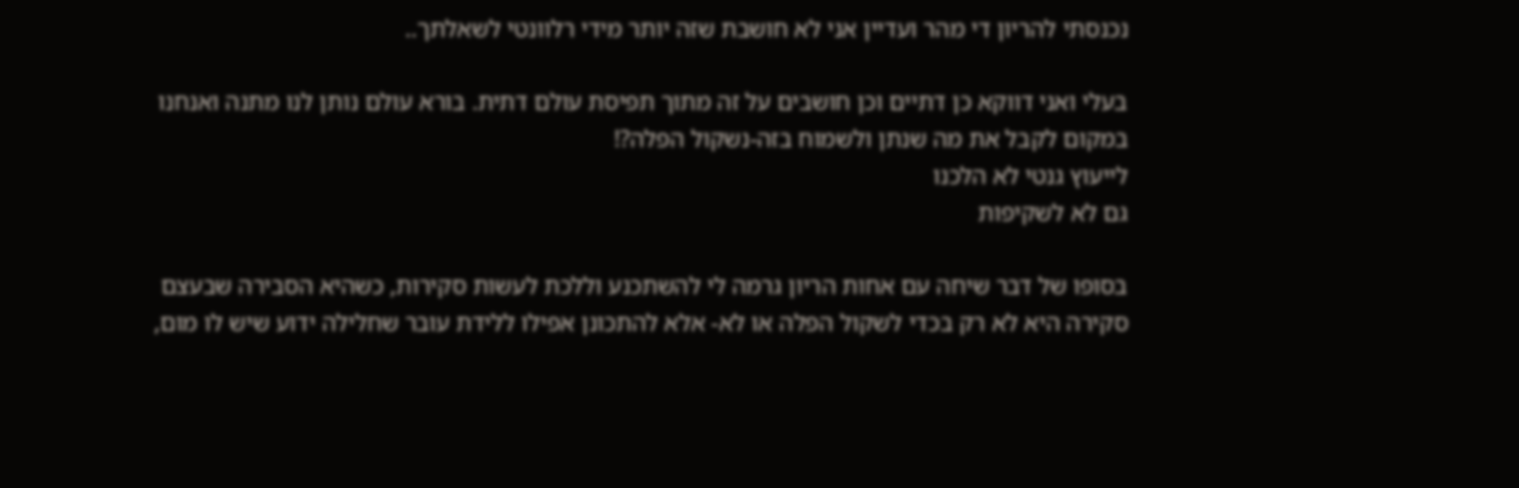נכנסתי להריון די מהר ועדיין אני לא חושבת שזה יותר מידי רלוונטי לשאלתך..

בעלי ואני דווקא כן דתיים וכן חושבים על זה מתוך תפיסת עולם דתית. בורא עולם נותן לנו מתנה ואנחנו במקום לקבל את מה שנתן ולשמוח בזה-נשקול הפלה?!
לייעוץ גנטי לא הלכנו
גם לא לשקיפות

בסופו של דבר שיחה עם אחות הריון גרמה לי להשתכנע וללכת לעשות סקירות, כשהיא הסבירה שבעצם סקירה היא לא רק בכדי לשקול הפלה או לא- אלא להתכונן אפילו ללידת עובר שחלילה ידוע שיש לו מום,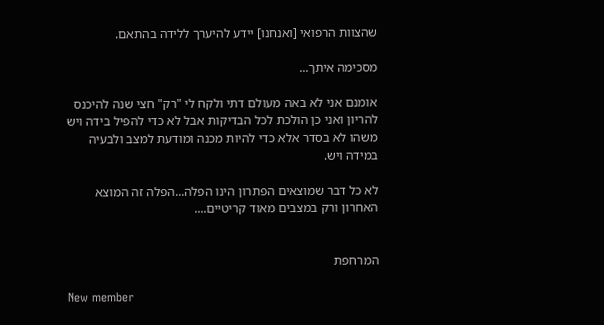שהצוות הרפואי [ואנחנו] יידע להיערך ללידה בהתאם.

מסכימה איתך...

אומנם אני לא באה מעולם דתי ולקח לי "רק" חצי שנה להיכנס להריון ואני כן הולכת לכל הבדיקות אבל לא כדי להפיל בידה ויש משהו לא בסדר אלא כדי להיות מכנה ומודעת למצב ולבעיה במידה ויש.

לא כל דבר שמוצאים הפתרון הינו הפלה...הפלה זה המוצא האחרון ורק במצבים מאוד קריטיים....


המרחפת

New member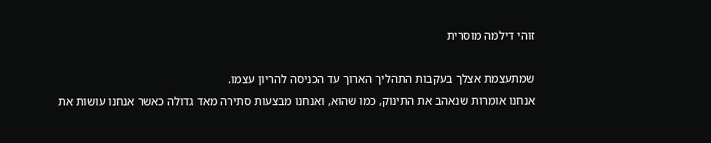זוהי דילמה מוסרית

שמתעצמת אצלך בעקבות התהליך הארוך עד הכניסה להריון עצמו.
אנחנו אומרות שנאהב את התינוק, כמו שהוא, ואנחנו מבצעות סתירה מאד גדולה כאשר אנחנו עושות את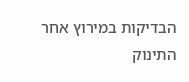הבדיקות במירוץ אחר התינוק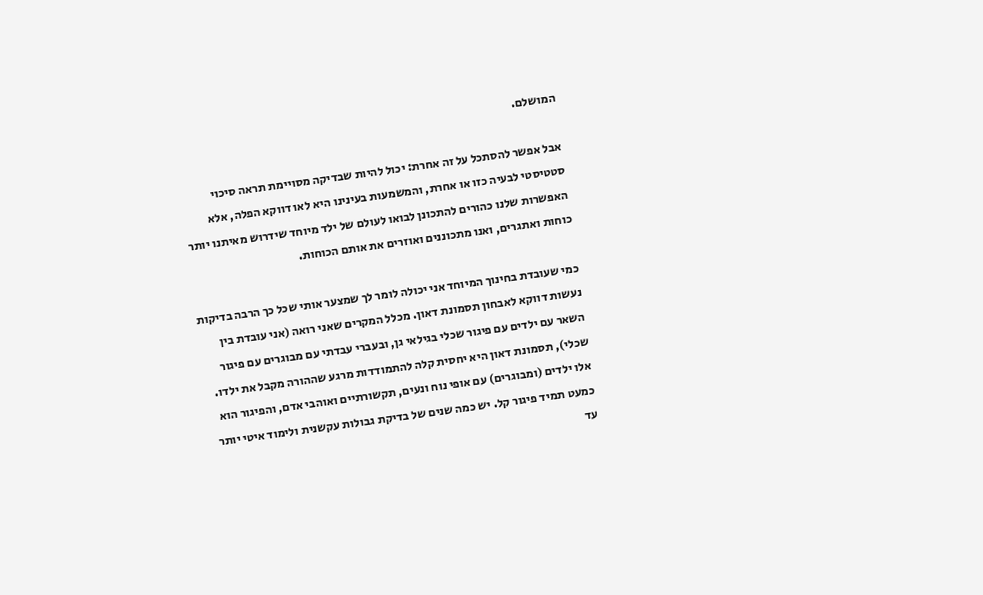המושלם.

אבל אפשר להסתכל על זה אחרת: יכול להיות שבדיקה מסויימת תראה סיכוי סטטיסטי לבעיה כזו או אחרת, והמשמעות בעינינו היא לאו דווקא הפלה, אלא האפשרות שלנו כהורים להתכונן לבואו לעולם של ילד מיוחד שידרוש מאיתנו יותר כוחות ואתגרים, ואנו מתכוננים ואוזרים את אותם הכוחות.

כמי שעובדת בחינוך המיוחד אני יכולה לומר לך שמצער אותי שכל כך הרבה בדיקות נעשות דווקא לאבחון תסמונת דאון. מכלל המקרים שאני רואה (אני עובדת בין השאר עם ילדים עם פיגור שכלי בגילאי גן, ובעברי עבדתי עם מבוגרים עם פיגור שכלי), תסמונת דאון היא יחסית קלה להתמודדות מרגע שההורה מקבל את ילדו. אלו ילדים (ומבוגרים) עם אופי נוח ונעים, תקשורתיים ואוהבי אדם, והפיגור הוא כמעט תמיד פיגור קל. יש כמה שנים של בדיקת גבולות עקשנית ולימוד איטי יותר עד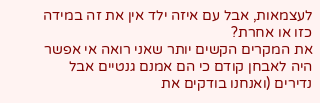לעצמאות, אבל עם איזה ילד אין את זה במידה כזו או אחרת?
את המקרים הקשים יותר שאני רואה אי אפשר היה לאבחן קודם כי הם אמנם גנטיים אבל נדירים (ואנחנו בודקים את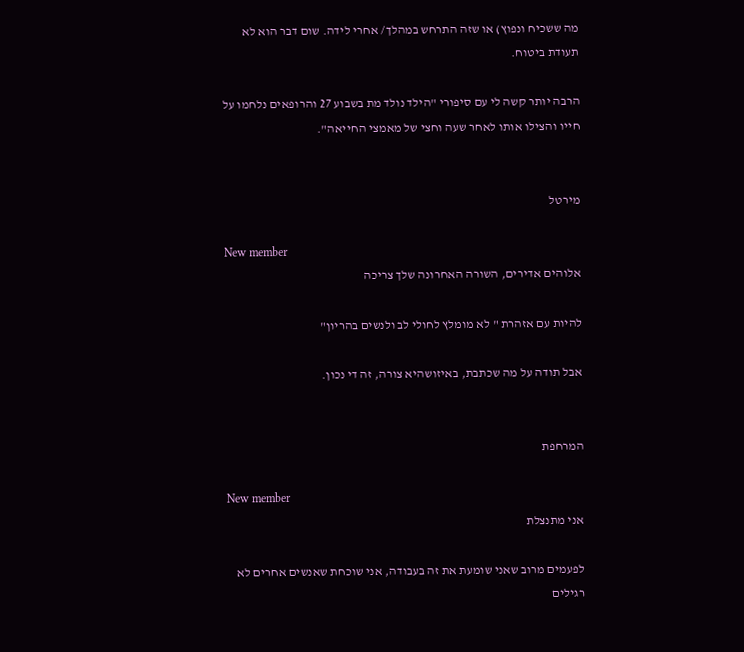מה ששכיח ונפוץ) או שזה התרחש במהלך/ אחרי לידה. שום דבר הוא לא תעודת ביטוח.

הרבה יותר קשה לי עם סיפורי "הילד נולד מת בשבוע 27 והרופאים נלחמו על חייו והצילו אותו לאחר שעה וחצי של מאמצי החייאה".


מירטל

New member
אלוהים אדירים, השורה האחרונה שלך צריכה

להיות עם אזהרת " לא מומלץ לחולי לב ולנשים בהריון"

אבל תודה על מה שכתבת, באיזושהיא צורה, זה די נכון.


המרחפת

New member
אני מתנצלת

לפעמים מרוב שאני שומעת את זה בעבודה, אני שוכחת שאנשים אחרים לא רגילים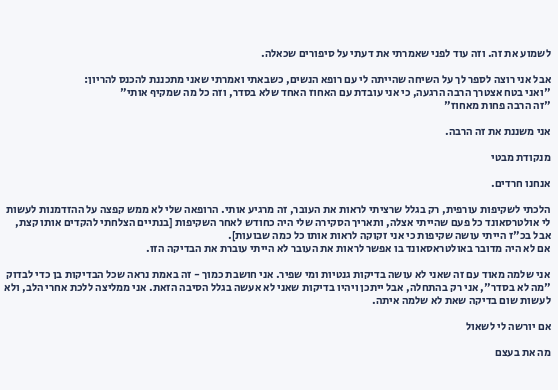לשמוע את זה. וזה עוד לפני שאמרתי את דעתי על סיפורים שכאלה.

אבל אני רוצה לספר לך על השיחה שהייתה לי עם רופא הנשים, כשבאתי ואמרתי שאני מתכננת להכנס להריון:
"ואני בטח אצטרך הרבה הרגעה, כי אני עובדת עם האחוז האחד שלא בסדר, וזה כל מה שמקיף אותי"
"זה הרבה פחות מאחוז"

אני משננת את זה הרבה.

מנקודת מבטי

אנחנו חרדים.

הלכתי לשקיפות עורפית, רק בגלל שרציתי לראות את העובר, זה מרגיע אותי. הרופאה שלי לא ממש קפצה על ההזדמנות לעשות לי אולטרסאונד כל פעם שהייתי אצלה, ותאריך הסקירה שלי היה כחודש לאחר השקיפות [בנתיים הצלחתי להקדים אותו קצת, אבל בכ"ז הייתי עושה שקיפות כי אני זקוקה לראות אותו כל כמה שבועות].
אם לא היה מדובר באולטראסאונד בו אפשר לראות את העובר לא הייתי עוברת את הבדיקה הזו.

אני שלמה מאוד עם זה שאני לא עושה בדיקות גנטיות ומי שפיר. אני חושבת כמוך - זה באמת נראה שכל הבדיקות בן כדי לבדוק "מה לא בסדר", אני רק בהתחלה, אבל ייתכן ויהיו בדיקות שאני לא אעשה בגלל הסיבה הזאת. אני ממליצה ללכת אחרי הלב, ולא לעשות שום בדיקה שאת לא שלמה איתה.

אם יורשה לי לשאול

מה את בעצם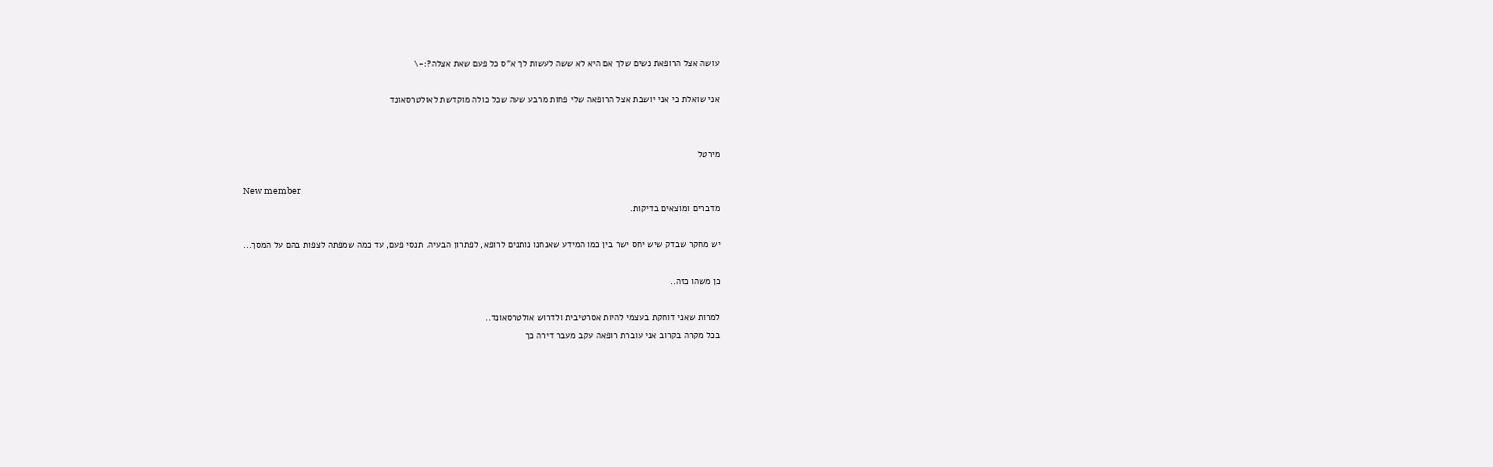עושה אצל הרופאת נשים שלך אם היא לא ששה לעשות לך א"ס כל פעם שאת אצלה?:-\

אני שואלת כי אני יושבת אצל הרופאה שלי פחות מרבע שעה שכל כולה מוקדשת לאולטרסאונד


מירטל

New member
מדברים ומוצאים בדיקות.

יש מחקר שבדק שיש יחס ישר בין כמו המידע שאנחנו נותנים לרופא, לפתרון הבעיה. תנסי פעם, עד כמה שמפתה לצפות בהם על המסך...

כן משהו כזה..

למרות שאני דוחקת בעצמי להיות אסרטיבית ולדרוש אולטרסאונד..
בכל מקרה בקרוב אני עוברת רופאה עקב מעבר דירה כך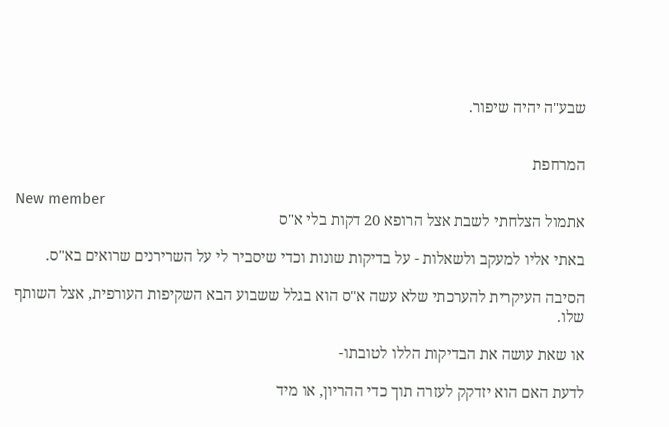שבע"ה יהיה שיפור.


המרחפת

New member
אתמול הצלחתי לשבת אצל הרופא 20 דקות בלי א"ס

באתי אליו למעקב ולשאלות - על בדיקות שונות וכדי שיסביר לי על השרירנים שרואים בא"ס.

הסיבה העיקרית להערכתי שלא עשה א"ס הוא בגלל ששבוע הבא השקיפות העורפית, אצל השותף שלו.

או שאת עושה את הבדיקות הללו לטובתו-

לדעת האם הוא יזדקק לעזרה תוך כדי ההריון, או מיד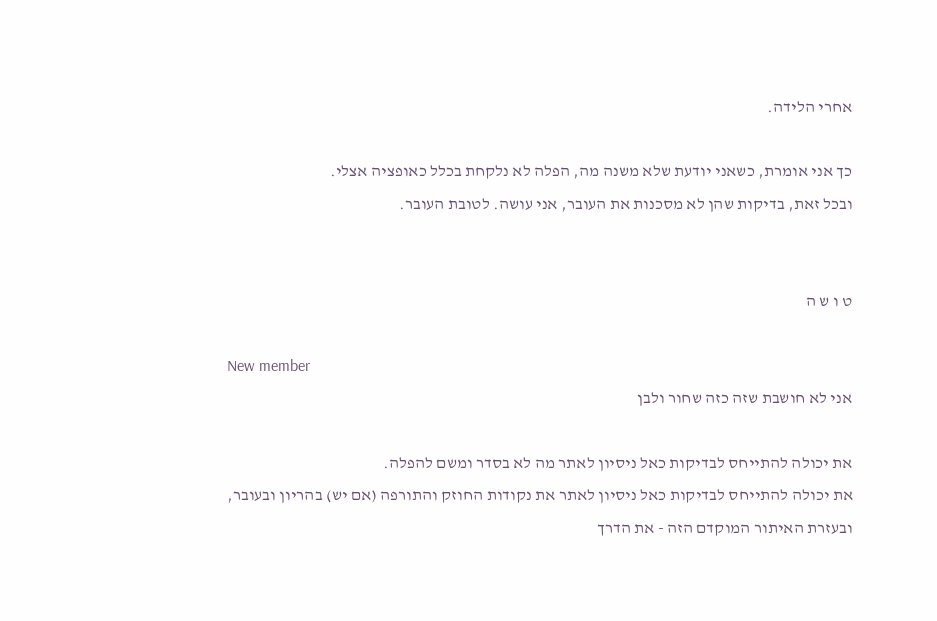אחרי הלידה.

כך אני אומרת, כשאני יודעת שלא משנה מה, הפלה לא נלקחת בכלל כאופציה אצלי.
ובכל זאת, בדיקות שהן לא מסכנות את העובר, אני עושה. לטובת העובר.


ט ו ש ה

New member
אני לא חושבת שזה כזה שחור ולבן

את יכולה להתייחס לבדיקות כאל ניסיון לאתר מה לא בסדר ומשם להפלה.
את יכולה להתייחס לבדיקות כאל ניסיון לאתר את נקודות החוזק והתורפה (אם יש) בהריון ובעובר, ובעזרת האיתור המוקדם הזה - את הדרך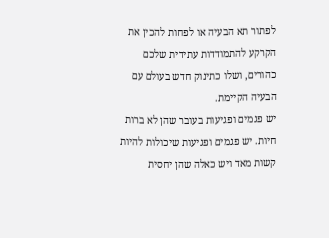לפתור תא הבעיה או לפחות להכין את הקרקע להתמודדות עתידית שלכם כהורים, ושלו כתינוק חדש בעולם עם הבעיה הקיימת.
יש פגמים ופגיעות בעובר שהן לא ברות חיות. יש פגמים ופגיעות שיכולות להיות קשות מאד ויש כאלה שהן יחסית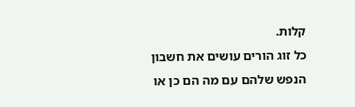קלות.
כל זוג הורים עושים את חשבון הנפש שלהם עם מה הם כן או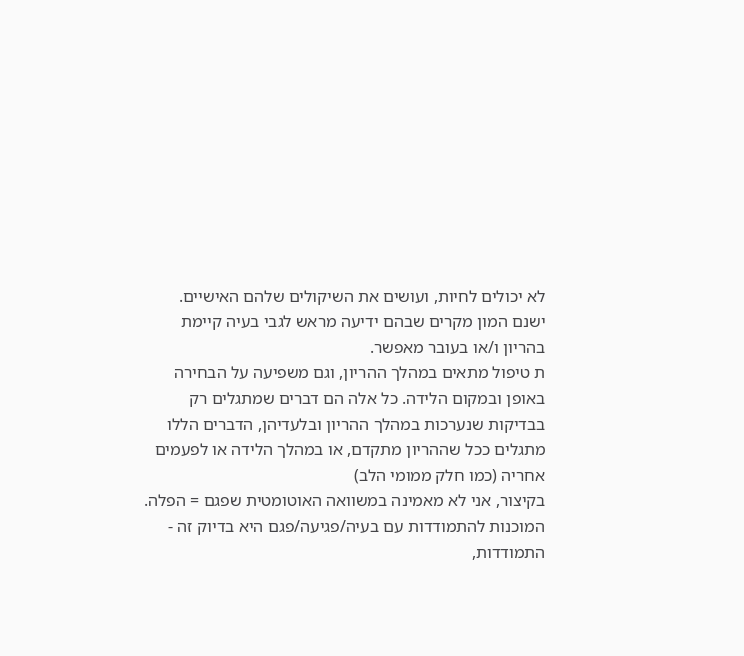לא יכולים לחיות, ועושים את השיקולים שלהם האישיים.
ישנם המון מקרים שבהם ידיעה מראש לגבי בעיה קיימת בהריון ו/או בעובר מאפשר.
ת טיפול מתאים במהלך ההריון, וגם משפיעה על הבחירה באופן ובמקום הלידה. כל אלה הם דברים שמתגלים רק בבדיקות שנערכות במהלך ההריון ובלעדיהן, הדברים הללו מתגלים ככל שההריון מתקדם, או במהלך הלידה או לפעמים אחריה (כמו חלק ממומי הלב)
בקיצור, אני לא מאמינה במשוואה האוטומטית שפגם = הפלה.
המוכנות להתמודדות עם בעיה/פגיעה/פגם היא בדיוק זה - התמודדות,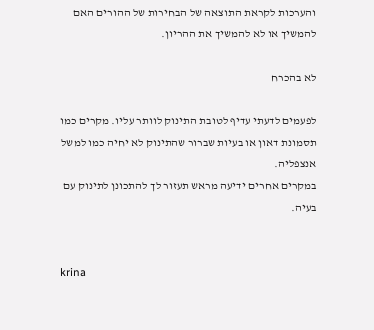והערכות לקראת התוצאה של הבחירות של ההורים האם להמשיך או לא להמשיך את ההריון.

לא בהכרח

לפעמים לדעתי עדיף לטובת התינוק לוותר עליו. מקרים כמו תסמונת דאון או בעיות שברור שהתינוק לא יחיה כמו למשל אנצפליה.
במקרים אחרים ידיעה מראש תעזור לך להתכונן לתינוק עם בעיה.


krina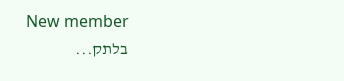New member
בלתק...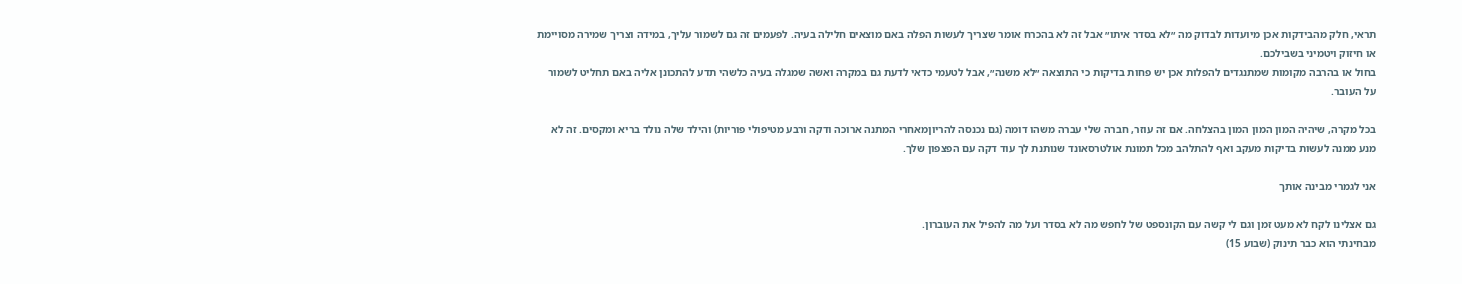תראי, חלק מהבידקות אכן מיועדות לבדוק מה ״לא בסדר איתו״ אבל זה לא בהכרח אומר שצריך לעשות הפלה באם מוצאים חלילה בעיה. לפעמים זה גם לשמור עליך, במידה וצריך שמירה מסויימת או חיזוק ויטמיני בשבילכם.
בחול או בהרבה מקומות שמתנגדים להפלות אכן יש פחות בדיקות כי התוצאה ״לא משנה״, אבל לטעמי כדאי לדעת גם במקרה ואשה שמגלה בעיה כלשהי תדע להתכונן אליה באם תחליט לשמור על העובר.

בכל מקרה, שיהיה המון המון המון בהצלחה. אם זה עוזר, חברה שלי עברה משהו דומה (גם נכנסה להריוןמאחרי המתנה ארוכה ודקה ורבע מטיפולי פוריות) והילד שלה נולד בריא ומקסים. זה לא מנע ממנה לעשות בדיקות מעקב ואף להתלהב מכל תמונת אולטרסאונד שנותנת לך עוד דקה עם הפצפון שלך.

אני לגמרי מבינה אותך

גם אצלינו לקח לא מעט זמן וגם לי קשה עם הקונספט של לחפש מה לא בסדר ועל מה להפיל את העוברון.
מבחינתי הוא כבר תינוק (שבוע 15)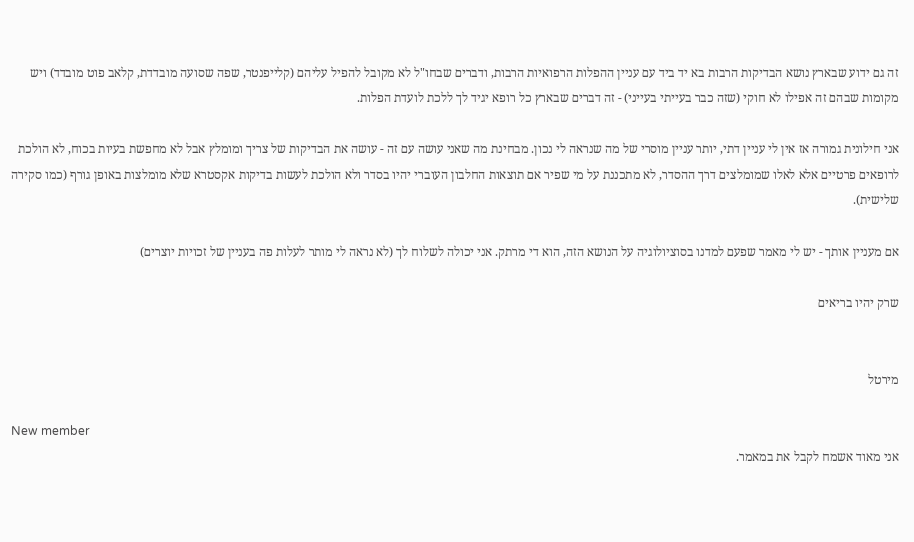זה גם ידוע שבארץ נושא הבדיקות הרבות בא יד ביד עם עניין ההפלות הרפואיות הרבות, ודברים שבחו"ל לא מקובל להפיל עליהם (קלייפנטר, שפה שסועה מובדדת, קלאב פוט מובדד) ויש מקומות שבהם זה אפילו לא חוקי (שזה כבר בעייתי בעייני) - זה דברים שבארץ כל רופא יגיד לך ללכת לועדת הפלות.

אני חילונית גמורה אז אין לי עניין דתי, יותר עניין מוסרי של מה שנראה לי נכון. מבחינת מה שאני עושה עם זה - עושה את הבדיקות של צריך ומומלץ אבל לא מחפשת בעיות בכוח, לא הולכת לרופאים פרטיים אלא לאלו שמומלצים דרך ההסדר, לא מתכננת על מי שפיר אם תוצאות החלבון העוברי יהיו בסדר ולא הולכת לעשות בדיקות אקסטרא שלא מומלצות באופן גורף (כמו סקירה שלישית).

אם מעניין אותך - יש לי מאמר שפעם למדנו בסוציולוגיה על הנושא הזה, הוא די מרתק. אני יכולה לשלוח לך (לא נראה לי מותר לעלות פה בעניין של זכויות יוצרים)

שרק יהיו בריאים


מירטל

New member
אני מאוד אשמח לקבל את במאמר.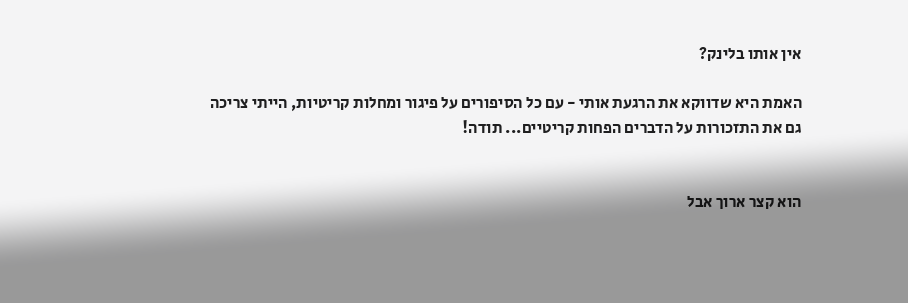אין אותו בלינק?

האמת היא שדווקא את הרגעת אותי - עם כל הסיפורים על פיגור ומחלות קריטיות, הייתי צריכה גם את התזכורות על הדברים הפחות קריטיים... תודה!


הוא קצר ארוך אבל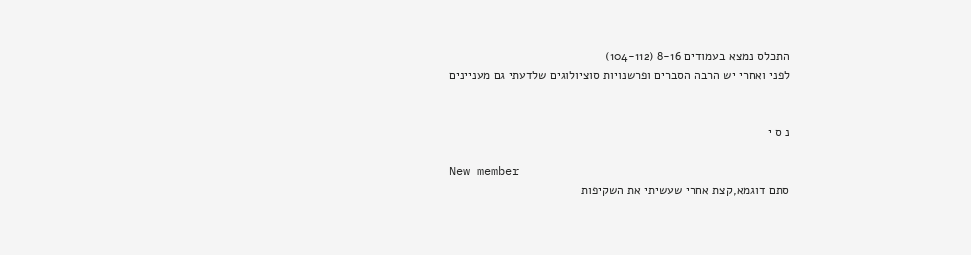התכלס נמצא בעמודים 8-16 (104-112)
לפני ואחרי יש הרבה הסברים ופרשנויות סוציולוגים שלדעתי גם מעניינים


נ ס י

New member
סתם דוגמא,קצת אחרי שעשיתי את השקיפות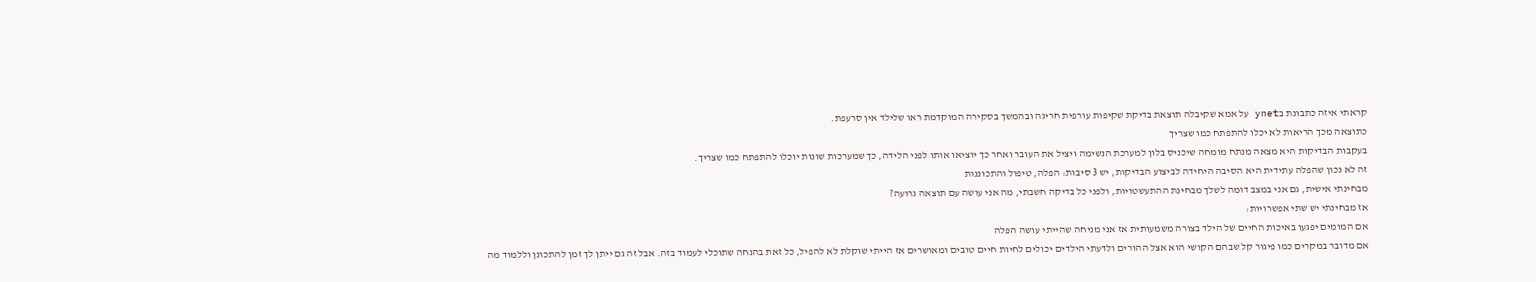קראתי איזה כתבונת בynet על אמא שקיבלה תוצאת בדיקת שקיפות עורפית חריגה ובהמשך בסקירה המוקדמת ראו שלילד אין סרעפת.
כתוצאה מכך הריאות לא יכלו להתפתח כמו שצריך
בעקבות הבדיקות היא מצאה מנתח מומחה שיכניס בלון למערכת הנשימה ויציל את העובר ואחר כך יוציאו אותו לפני הלידה, כך שמערכות שונות יוכלו להתפתח כמו שצריך.
זה לא נכון שהפלה עתידית היא הסיבה היחידה לביצוע הבדיקות, יש 3 סיבות: הפלה, טיפול והתכוננות
מבחינתי אישית, גם אני במצב דומה לשלך מבחינת ההתעשטויות, ולפני כל בדיקה חשבתי, מה אני עושה עם תוצאה גרועה?
אז מבחינתי יש שתי אפשרויות:
אם המומים יפגעו באיכות החיים של הילד בצורה משמעותית אז אני מניחה שהייתי עושה הפלה
אם מדובר במקרים כמו פיגור קל שבהם הקושי הוא אצל ההורים ולדעתי הילדים יכולים לחיות חיים טובים ומאושרים אז הייתי שוקלת לא להפיל, כל זאת בהנחה שתוכלי לעמוד בזה. אבל זה גם ייתן לך זמן להתכונן וללמוד מה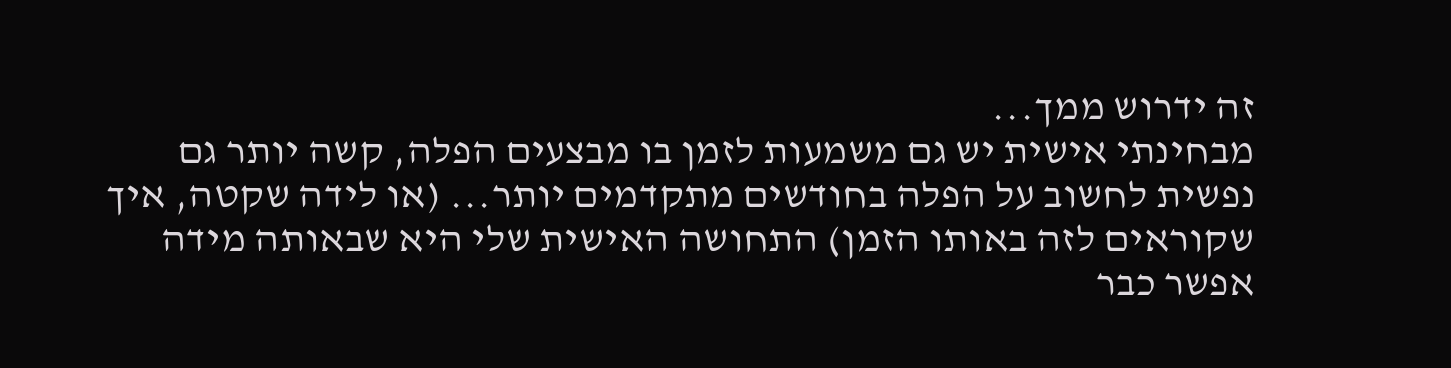זה ידרוש ממך...
מבחינתי אישית יש גם משמעות לזמן בו מבצעים הפלה, קשה יותר גם נפשית לחשוב על הפלה בחודשים מתקדמים יותר... (או לידה שקטה, איך שקוראים לזה באותו הזמן) התחושה האישית שלי היא שבאותה מידה אפשר כבר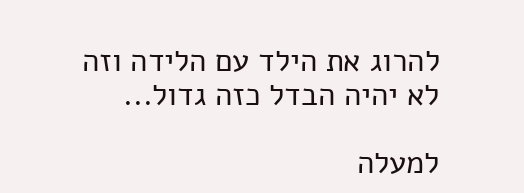להרוג את הילד עם הלידה וזה לא יהיה הבדל כזה גדול...

למעלה